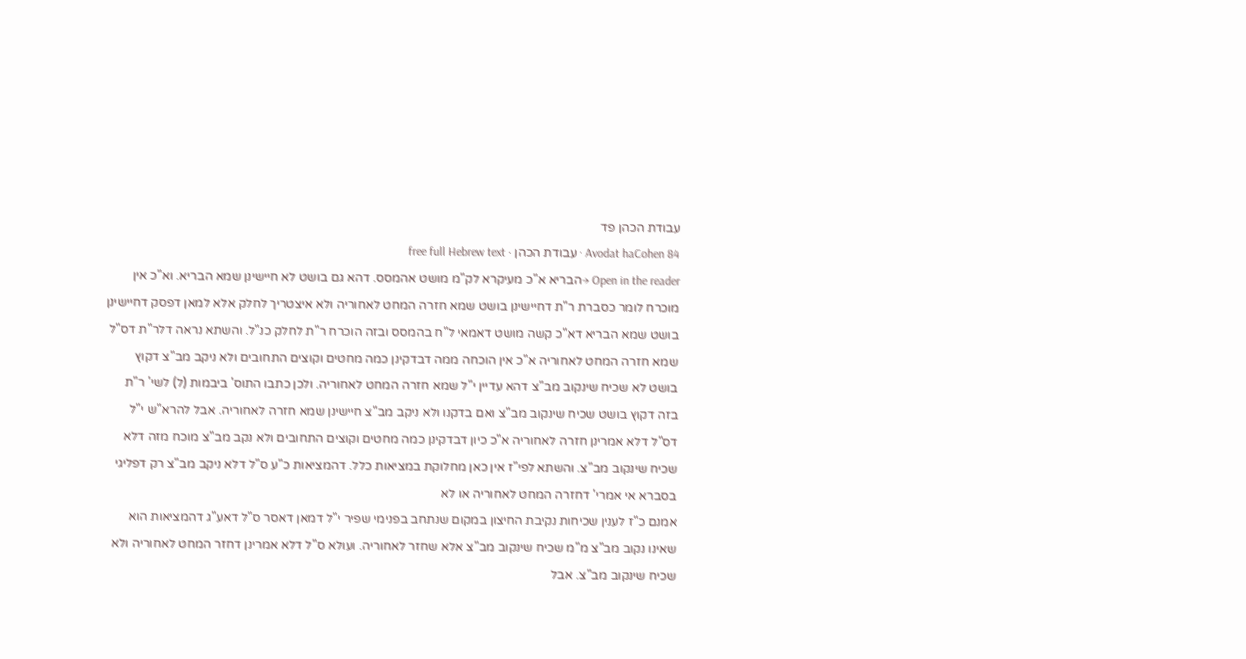עבודת הכהן פד
Avodat haCohen 84 · עבודת הכהן · free full Hebrew text
Open in the reader →הבריא א"כ מעיקרא לק"מ מושט אהמסס. דהא גם בושט לא חיישינן שמא הבריא. וא"כ אין מוכרח לומר כסברת ר"ת דחיישינן בושט שמא חזרה המחט לאחוריה ולא איצטריך לחלק אלא למאן דפסק דחיישינן בושט שמא הבריא דא"כ קשה מושט דאמאי ל"ח בהמסס ובזה הוכרח ר"ת לחלק כנ"ל. והשתא נראה דלר"ת דס"ל שמא חזרה המחט לאחוריה א"כ אין הוכחה ממה דבדקינן כמה מחטים וקוצים התחובים ולא ניקב מב"צ דקוץ בושט לא שכיח שינקוב מב"צ דהא עדיין י"ל שמא חזרה המחט לאחוריה. ולכן כתבו התוס' ביבמות (ל) לשי' ר"ת בזה דקוץ בושט שכיח שינקוב מב"צ ואם בדקנו ולא ניקב מב"צ חיישינן שמא חזרה לאחוריה. אבל להרא"ש י"ל דס"ל דלא אמרינן חזרה לאחוריה א"כ כיון דבדקינן כמה מחטים וקוצים התחובים ולא נקב מב"צ מוכח מזה דלא שכיח שינקוב מב"צ. והשתא לפי"ז אין כאן מחלוקת במציאות כלל. דהמציאות כ"ע ס"ל דלא ניקב מב"צ רק דפליגי בסברא אי אמרי' דחזרה המחט לאחוריה או לא
אמנם כ"ז לענין שכיחות נקיבת החיצון במקום שנתחב בפנימי שפיר י"ל דמאן דאסר ס"ל דאע"ג דהמציאות הוא שאינו נקוב מב"צ מ"מ שכיח שינקוב מב"צ אלא שחזר לאחוריה. ועולא ס"ל דלא אמרינן דחזר המחט לאחוריה ולא שכיח שינקוב מב"צ. אבל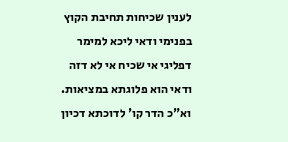לענין שכיחות תחיבת הקוץ בפנימי ודאי ליכא למימר דפליגי אי שכיח אי לא דזה ודאי הוא פלוגתא במציאות. וא"כ הדר קו' לדוכתא דכיון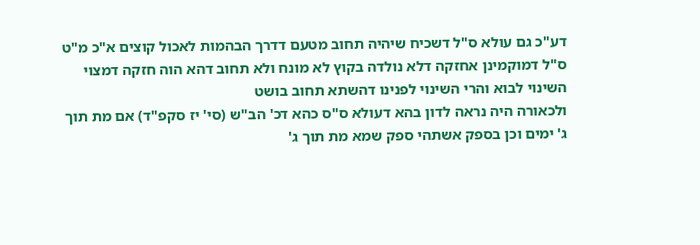דע"כ גם עולא ס"ל דשכיח שיהיה תחוב מטעם דדרך הבהמות לאכול קוצים א"כ מ"ט ס"ל דמוקמינן אחזקה דלא נולדה בקוץ לא מונח ולא תחוב דהא הוה חזקה דמצוי השינוי לבוא והרי השינוי לפנינו דהשתא תחוב בושט
ולכאורה היה נראה לדון בהא דעולא ס"ס כהא דכ' הב"ש (סי' יז סקפ"ד) אם מת תוך ג' ימים וכן בספק אשתהי ספק שמא מת תוך ג'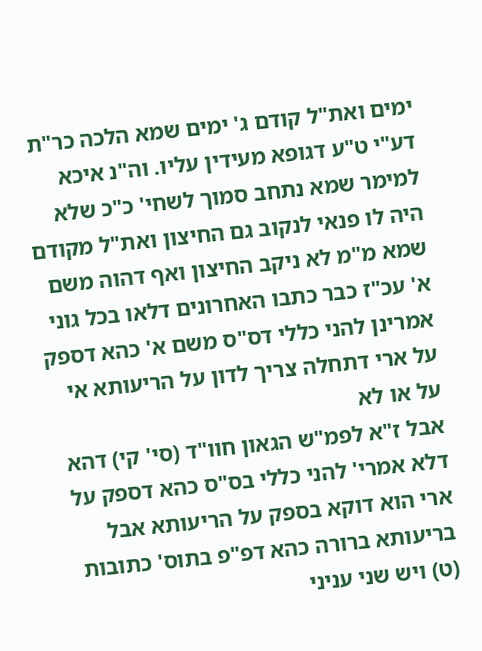ימים ואת"ל קודם ג' ימים שמא הלכה כר"ת דע"י ט"ע דגופא מעידין עליו. וה"נ איכא למימר שמא נתחב סמוך לשחי' כ"כ שלא היה לו פנאי לנקוב גם החיצון ואת"ל מקודם שמא מ"מ לא ניקב החיצון ואף דהוה משם א' עכ"ז כבר כתבו האחרונים דלאו בכל גוני אמרינן להני כללי דס"ס משם א' כהא דספק על ארי דתחלה צריך לדון על הריעותא אי על או לא
אבל ז"א לפמ"ש הגאון חוו"ד (סי' קי) דהא דלא אמרי' להני כללי בס"ס כהא דספק על ארי הוא דוקא בספק על הריעותא אבל בריעותא ברורה כהא דפ"פ בתוס' כתובות (ט) ויש שני עניני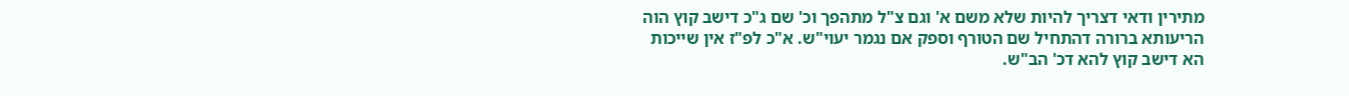מתירין ודאי דצריך להיות שלא משם א' וגם צ"ל מתהפך וכ' שם ג"כ דישב קוץ הוה הריעותא ברורה דהתחיל שם הטורף וספק אם נגמר יעוי"ש. א"כ לפ"ז אין שייכות הא דישב קוץ להא דכ' הב"ש.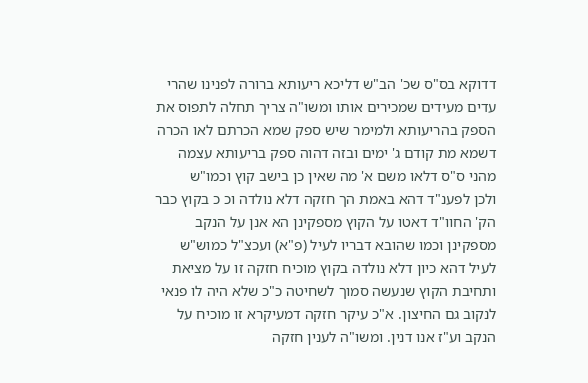דדוקא בס"ס שכ' הב"ש דליכא ריעותא ברורה לפנינו שהרי עדים מעידים שמכירים אותו ומשו"ה צריך תחלה לתפוס את הספק בהריעותא ולמימר שיש ספק שמא הכרתם לאו הכרה דשמא מת קודם ג' ימים ובזה דהוה ספק בריעותא עצמה מהני ס"ס דלאו משם א' מה שאין כן בישב קוץ וכמו"ש
ולכן לפענ"ד דהא באמת הך חזקה דלא נולדה וכ כ בקוץ כבר הק' החוו"ד דאטו על הקוץ מספקינן הא אנן על הנקב מספקינן וכמו שהובא דבריו לעיל (פ"א) ועכצ"ל כמוש"ש לעיל דהא כיון דלא נולדה בקוץ מוכיח חזקה זו על מציאת ותחיבת הקוץ שנעשה סמוך לשחיטה כ"כ שלא היה לו פנאי לנקוב גם החיצון. א"כ עיקר חזקה דמעיקרא זו מוכיח על הנקב וע"ז אנו דנין. ומשו"ה לענין חזקה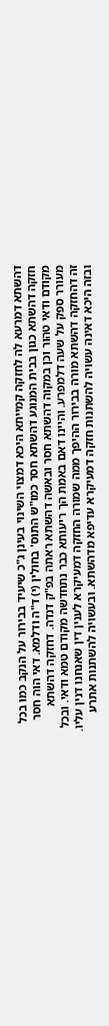דהשתא דמרעא לה לחזקה קמייתא היכא דמצוי השינוי בעינן ג"כ שיעיד בבירור על הנקב כמו בכל חזקה דהשתא כגון בבית המנוגע דהשתא חסר כמו"ש התוס' בחולין (י) ד"ה ודלמא. דאי הוה חסר מקודם ודאי טהור וכן במקוה דהשתא חסר ובאשה דהשתא ראתה בפ"ק דנדה. דחזקה דהשתא מעורר ספק על שעה דלמפרע. והיינו דאם באמת הך ריעותא כבר נתחדשה מקודם טמא ודאי. ובכל זה דהחזקה דהשתא מורה בבירור ההיפך ממה שמורה החזקה דמעיקרא לענין דין שאנחנו דנין עליו. ובזה היכא דאינה עשויה להשתנות חזקה דמעיקרא עדיפא מדהשתא. ובעשויה להשתנות אתרע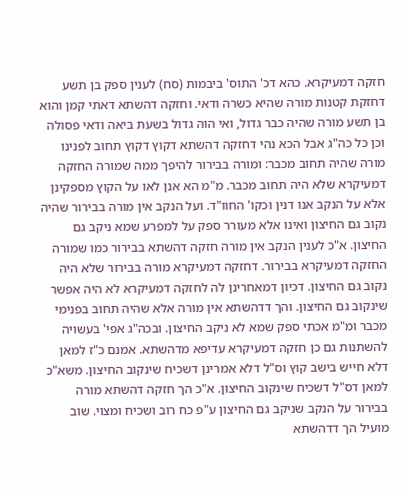חזקה דמעיקרא. כהא דכ' התוס' ביבמות (סח) לענין ספק בן תשע דחזקת קטנות מורה שהיא כשרה ודאי. וחזקה דהשתא דאתי קמן והוא בן תשע מורה שהיה כבר גדול, ואי הוה גדול בשעת ביאה ודאי פסולה וכן כל כה"ג אבל הכא נהי דחזקה דהשתא דקוץ דקוץ תחוב לפנינו מורה שהיה תחוב מכבר: ומורה בבירור להיפך ממה שמורה החזקה דמעיקרא שלא היה תחוב מכבר. מ"מ הא אנן לאו על הקוץ מספקינן אלא על הנקב אנו דנין וכקו' החוו"ד. ועל הנקב אין מורה בבירור שהיה נקוב גם החיצון ואינו אלא מעורר ספק על למפרע שמא ניקב גם החיצון. א"כ לענין הנקב אין מורה חזקה דהשתא בבירור כמו שמורה החזקה דמעיקרא בבירור. דחזקה דמעיקרא מורה בבירור שלא היה נקוב גם החיצון. דכיון דמאחרינן לה לחזקה דמעיקרא לא היה אפשר שינקוב גם החיצון. והך דדהשתא אין מורה אלא שהיה תחוב בפנימי מכבר ומ"מ אכתי ספק שמא לא ניקב החיצון. ובכה"ג אפי' בעשויה להשתנות גם כן חזקה דמעיקרא עדיפא מדהשתא. אמנם כ"ז למאן דלא חייש בישב קוץ וס"ל דלא אמרינן דשכיח שינקוב החיצון. משא"כ למאן דס"ל דשכיח שינקוב החיצון. א"כ הך חזקה דהשתא מורה בבירור על הנקב שניקב גם החיצון ע"פ כח רוב ושכיח ומצוי. שוב מועיל הך דדהשתא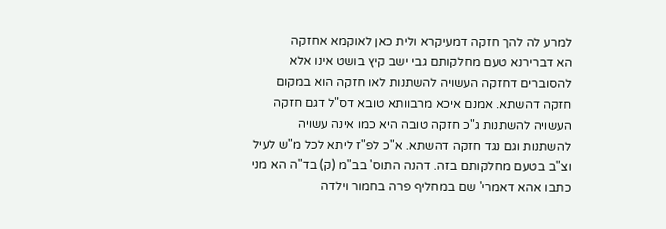למרע לה להך חזקה דמעיקרא ולית כאן לאוקמא אחזקה
הא דברירנא טעם מחלקותם גבי ישב קיץ בושט אינו אלא להסוברים דחזקה העשויה להשתנות לאו חזקה הוא במקום חזקה דהשתא. אמנם איכא מרבוותא טובא דס"ל דגם חזקה העשויה להשתנות ג"כ חזקה טובה היא כמו אינה עשויה להשתנות וגם נגד חזקה דהשתא. א"כ לפ"ז ליתא לכל מ"ש לעיל וצ"ב בטעם מחלקותם בזה. דהנה התוס' בב"מ (ק) בד"ה הא מני כתבו אהא דאמרי' שם במחליף פרה בחמור וילדה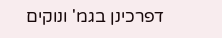דפרכינן בגמ' ונוקים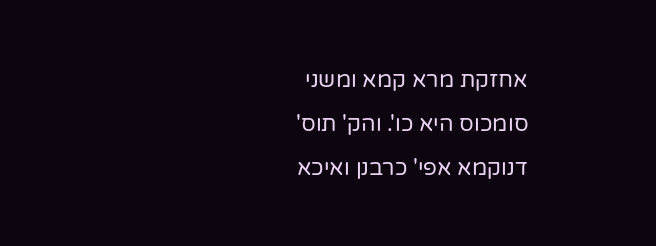אחזקת מרא קמא ומשני סומכוס היא כו'. והק' תוס' דנוקמא אפי' כרבנן ואיכא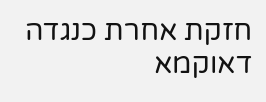חזקת אחרת כנגדה דאוקמא